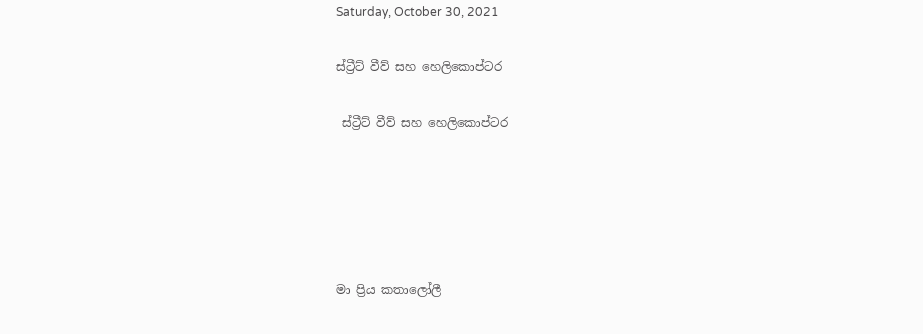Saturday, October 30, 2021

ස්ට්‍රීට් වීව් සහ හෙලිකොප්ටර

 ස්ට්‍රීට් වීව් සහ හෙලිකොප්ටර





මා ප්‍රිය කතාලෝලී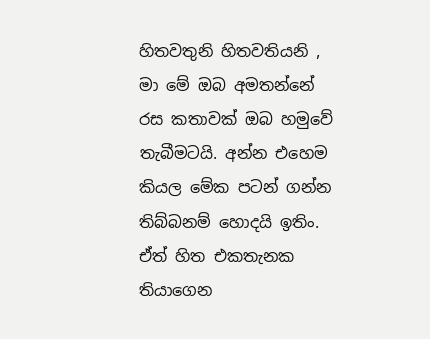හිතවතුනි හිතවතියනි , මා මේ ඔබ අමතන්නේ රස කතාවක් ඔබ හමුවේ තැබීමටයි. අන්න එහෙම කියල මේක පටන් ගන්න තිබ්බනම් හොදයි ඉතිං. ඒත් හිත එකතැනක තියාගෙන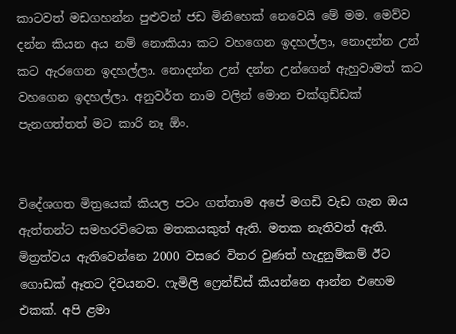කාටවත් මඩගහන්න පුළුවන් ජඩ මිනිහෙක් නෙවෙයි මේ මම. මෙව්ව දන්න කියන අය නම් නොකියා කට වහගෙන ඉදහල්ලා, නොදන්න උන් කට ඇරගෙන ඉදහල්ලා. නොදන්න උන් දන්න උන්ගෙන් ඇහුවාමත් කට වහගෙන ඉදහල්ලා. අනුවර්ත නාම වලින් මොන චක්ගුඩ්ඩක් පැනගත්තත් මට කාරි නෑ ඕං.


විදේශගත මිත්‍රයෙක් කියල පටං ගත්තාම අපේ මගඩි වැඩ ගැන ඔය ඇත්තන්ට සමහරවිටෙක මතකයකුත් ඇති. මතක නැතිවත් ඇති. මිත්‍රත්වය ඇතිවෙන්නෙ 2000 වසරෙ විතර වුණත් හැදුනුම්කම් ඊට ගොඩක් ඈතට දිවයනව. ෆැමිලි ෆ්‍රෙන්ඩ්ස් කියන්නෙ ආන්න එහෙම එකක්. අපි ළමා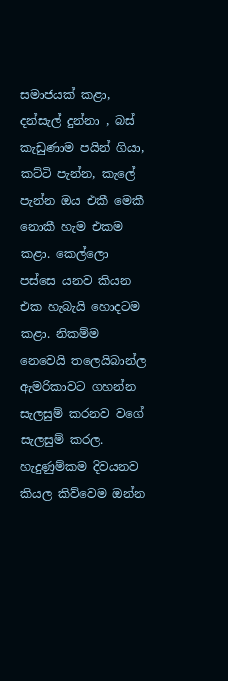සමාජයක් කළා, දන්සැල් දුන්නා , බස් කැඩුණාම පයින් ගියා, කට්ටි පැන්න, කැලේ පැන්න ඔය එකී මෙකී නොකී හැම එකම කළා. කෙල්ලො පස්සෙ යනව කියන එක හැබැයි හොදටම කළා. නිකම්ම නෙවෙයි තලෙයිබාන්ල ඇමරිකාවට ගහන්න සැලසුම් කරනව වගේ සැලසුම් කරල. හැදුණුම්කම දිවයනව කියල කිව්වෙම ඔන්න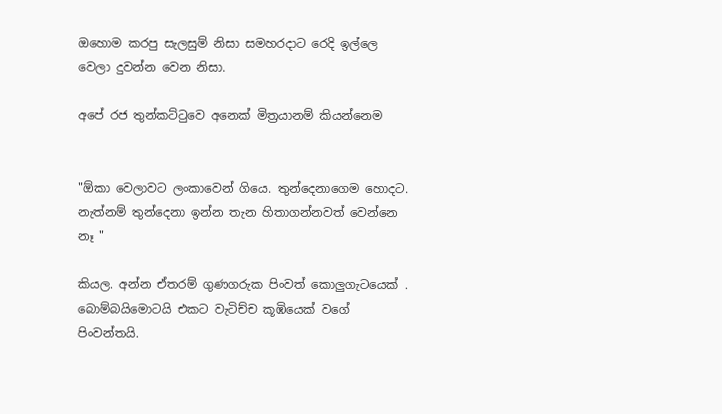ඔහොම කරපු සැලසුම් නිසා සමහරදාට රෙදි ඉල්ලෙ වෙලා දුවන්න වෙන නිසා.

අපේ රජ තුන්කට්ටුවෙ අනෙක් මිත්‍රයානම් කියන්නෙම


"ඕකා වෙලාවට ලංකාවෙන් ගියෙ. තුන්දෙනාගෙම හොදට. නැත්නම් තුන්දෙනා ඉන්න තැන හිතාගන්නවත් වෙන්නෙ නෑ "

කියල. අන්න ඒතරම් ගුණගරුක පිංවත් කොලුගැටයෙක් . බොම්බයිමොටයි එකට වැටිච්ච කූඹියෙක් වගේ පිංවන්තයි.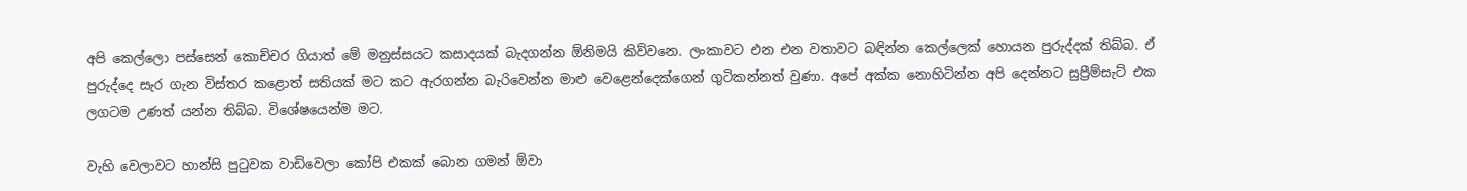අපි කෙල්ලො පස්සෙන් කොච්චර ගියාත් මේ මනුස්සයට කසාදයක් බැදගන්න ඕනිමයි කිව්වනෙ. ලංකාවට එන එන වතාවට බඳින්න කෙල්ලෙක් හොයන පුරුද්දක් තිබ්බ. ඒ පුරුද්දෙ සැර ගැන විස්තර කළොත් සතියක් මට කට ඇරගන්න බැරිවෙන්න මාළු වෙළෙන්දෙක්ගෙන් ගුටිකන්නත් වුණා. අපේ අක්ක නොහිටින්න අපි දෙන්නට සුප්‍රීම්සැට් එක ලගටම උණත් යන්න තිබ්බ. විශේෂයෙන්ම මට.

වැහි වෙලාවට හාන්සි පුටුවක වාඩිවෙලා කෝපි එකක් බොන ගමන් ඕවා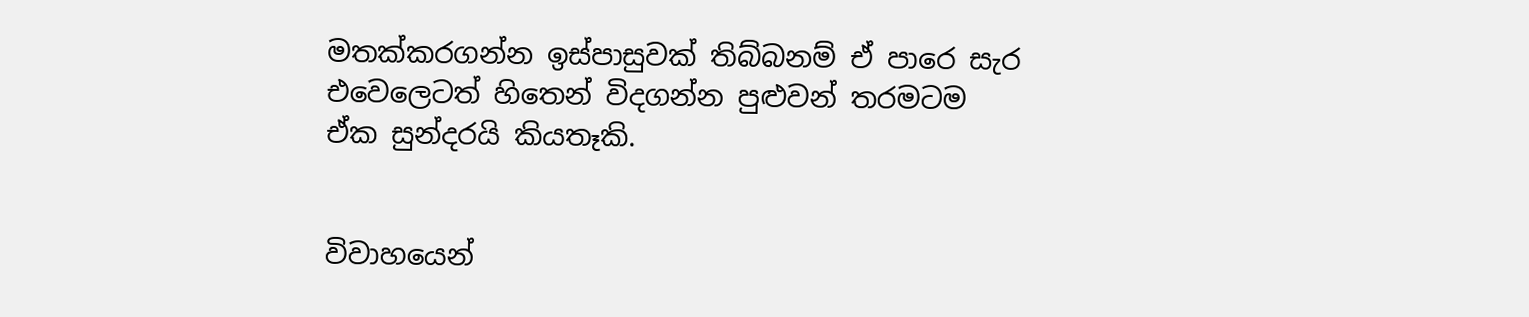මතක්කරගන්න ඉස්පාසුවක් තිබ්බනම් ඒ පාරෙ සැර එවෙලෙටත් හිතෙන් විදගන්න පුළුවන් තරමටම ඒක සුන්දරයි කියතෑකි.


විවාහයෙන්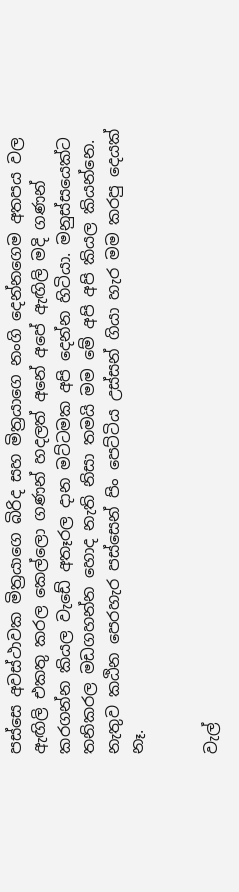පස්සෙ අවස්ථාවක මිත්‍රයාගෙ බිරිද සහ මිත්‍රයාගෙ නංගි දෙන්නගෙම අතපය වල ඇඟිලි එකතු කරල කෙල්ලො ගණන් හදලත් අනේ අපේ ඇඟිලි මදි ගණන් කරගන්න කියල වැඩේ අතෑරල දාන මට්ටමක අපි දෙන්න හිටියා. මනුස්සයෙක්ට තනිකරල මඩගහන්න හොද නැති නිසා තමයි මම මේ අපි අපි කියල කියන්නෙ. නැතුව කඨින පෙරහැර පස්සෙන් පිං පෙට්ටිය උස්සන් ගියා හැර මම කරපු දෙයක් නෑ.


වැල්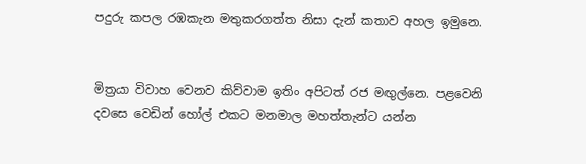පදුරු කපල රඹකැන මතුකරගත්‍ත නිසා දැන් කතාව අහල ඉමුනෙ.


මිත්‍රයා විවාහ වෙනව කිව්වාම ඉතිං අපිටත් රජ මඟුල්නෙ. පළවෙනි දවසෙ වෙඩින් හෝල් එකට මනමාල මහත්තැන්ට යන්න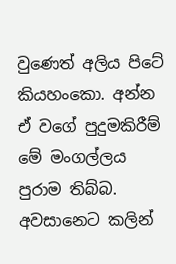වුණෙත් අලිය පිටේ කියහංකො. අන්න ඒ වගේ පුදුමකිරීම් මේ මංගල්ලය පුරාම තිබ්බ. අවසානෙට කලින්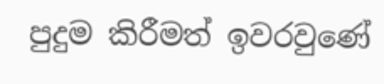පුදුම කිරීමත් ඉවරවුණේ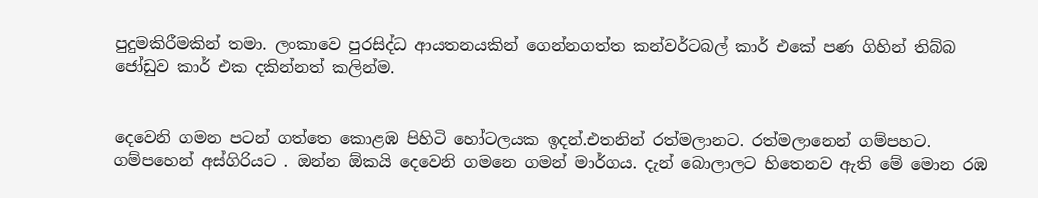පුදුමකිරීමකින් තමා. ලංකාවෙ පුරසිද්ධ ආයතනයකින් ගෙන්නගත්ත කන්වර්ටබල් කාර් එකේ පණ ගිහින් තිබ්බ ජෝඩුව කාර් එක දකින්නත් කලින්ම.


දෙවෙනි ගමන පටන් ගත්තෙ කොළඹ පිහිටි හෝටලයක ඉදන්.එතනින් රත්මලානට. රත්මලානෙන් ගම්පහට. ගම්පහෙන් අස්ගිරියට . ඔන්න ඕකයි දෙවෙනි ගමනෙ ගමන් මාර්ගය. දැන් බොලාලට හිතෙනව ඇති මේ මොන රඹ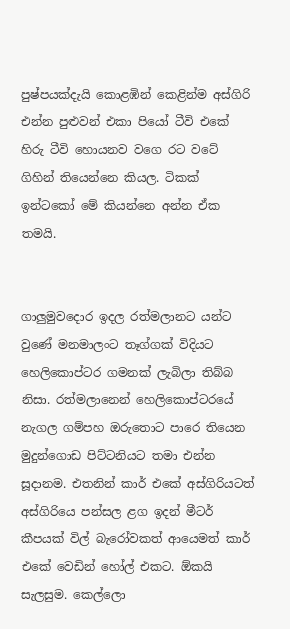පුෂ්පයක්දැයි කොළඹින් කෙළින්ම අස්ගිරි එන්න පුළුවන් එකා පියෝ ටීවි එකේ හිරු ටීවි හොයනව වගෙ රට වටේ ගිහින් තියෙන්නෙ කියල. ටිකක් ඉන්ටකෝ මේ කියන්නෙ අන්න ඒක තමයි.


ගාලුමුවදොර ඉදල රත්මලානට යන්ට වුණේ මනමාලංට තෑග්ගක් විදියට හෙලිකොප්ටර ගමනක් ලැබිලා තිබ්බ නිසා. රත්මලානෙන් හෙලිකොප්ටරයේ නැගල ගම්පහ ඔරුතොට පාරෙ තියෙන මුදුන්ගොඩ පිට්ටනියට තමා එන්න සූදානම. එතනින් කාර් එකේ අස්ගිරියටත් අස්ගිරියෙ පන්සල ළග ඉදන් මීටර් කීපයක් විල් බැරෝවකත් ආයෙමත් කාර් එකේ වෙඩින් හෝල් එකට. ඕකයි සැලසුම. කෙල්ලො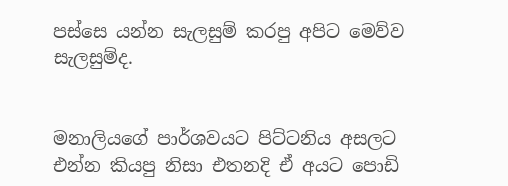පස්සෙ යන්න සැලසුම් කරපු අපිට මෙව්ව සැලසුම්ද.


මනාලියගේ පාර්ශවයට පිට්ටනිය අසලට එන්න කියපු නිසා එතනදි ඒ අයට පොඩි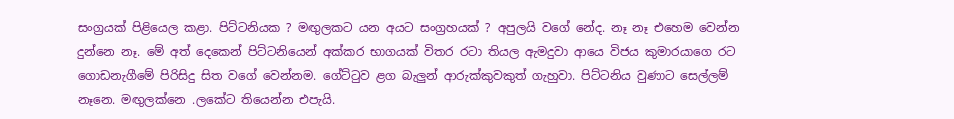සංග්‍රයක් පිළියෙල කළා. පිට්ටනියක ? මඟුලකට යන අයට සංග්‍රහයක් ? අපුලයි වගේ නේද. නෑ නෑ එහෙම වෙන්න දුන්නෙ නෑ. මේ අත් දෙකෙන් පිට්ටනියෙන් අක්කර භාගයක් විතර රටා තියල ඇමදුවා ආයෙ විජය කුමාරයාගෙ රට ගොඩනැගීමේ පිරිසිදු සිත වගේ වෙන්නම. ගේට්ටුව ළග බැලුන් ආරුක්කුවකුත් ගැහුවා. පිට්ටනිය වුණාට සෙල්ලම් නෑනෙ. මඟුලක්නෙ .ලකේට තියෙන්න එපැයි.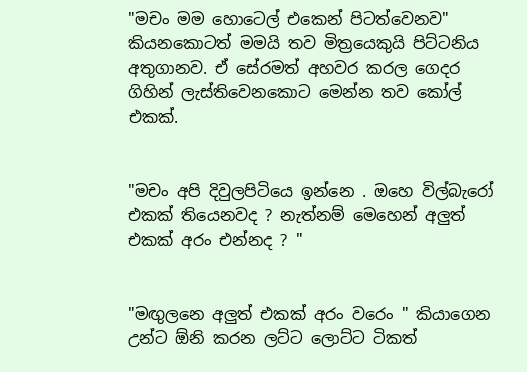"මචං මම හොටෙල් එකෙන් පිටත්වෙනව" කියනකොටත් මමයි තව මිත්‍රයෙකුයි පිට්ටනිය අතුගානව. ඒ සේරමත් අහවර කරල ගෙදර ගිහින් ලැස්තිවෙනකොට මෙන්න තව කෝල් එකක්.


"මචං අපි දිවුලපිටියෙ ඉන්නෙ . ඔහෙ විල්බැරෝ එකක් තියෙනවද ? නැත්නම් මෙහෙන් අලුත් එකක් අරං එන්නද ? "


"මඟුලනෙ අලුත් එකක් අරං වරෙං " කියාගෙන උන්ට ඕනි කරන ලට්ට ලොට්ට ටිකත්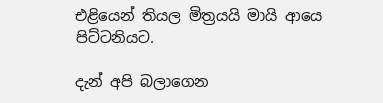එළියෙන් තියල මිත්‍රයයි මායි ආයෙ පිට්ටනියට.

දැන් අපි බලාගෙන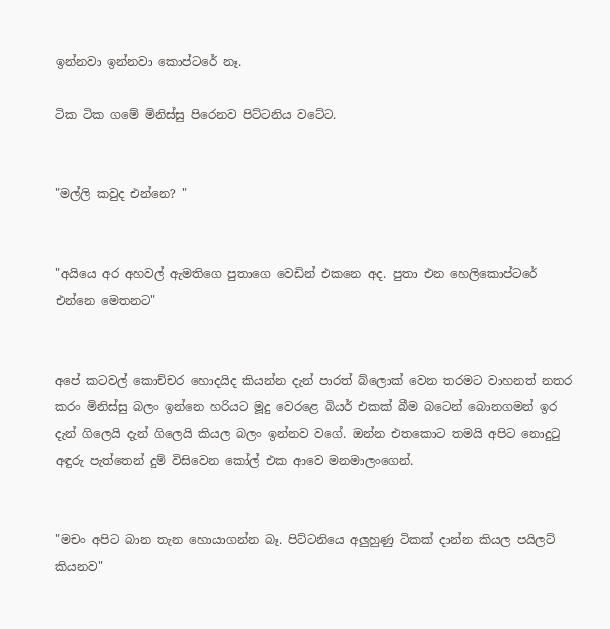ඉන්නවා ඉන්නවා කොප්ටරේ නෑ.

ටික ටික ගමේ මිනිස්සු පිරෙනව පිට්ටනිය වටේට.


"මල්ලි කවුද එන්නෙ? "


"අයියෙ අර අහවල් ඇමතිගෙ පුතාගෙ වෙඩින් එකනෙ අද. පුතා එන හෙලිකොප්ටරේ එන්නෙ මෙතනට"


අපේ කටවල් කොච්චර හොදයිද කියන්න දැන් පාරත් බ්ලොක් වෙන තරමට වාහනත් නතර කරං මිනිස්සු බලං ඉන්නෙ හරියට මූදු වෙරළෙ බියර් එකක් බීම බටෙන් බොනගමන් ඉර දැන් ගිලෙයි දැන් ගිලෙයි කියල බලං ඉන්නව වගේ. ඔන්න එතකොට තමයි අපිට නොදුටු අඳුරු පැත්තෙන් දුම් විසිවෙන කෝල් එක ආවෙ මනමාලංගෙන්.


"මචං අපිට බාන තැන හොයාගන්න බෑ. පිට්ටනියෙ අලුහුණු ටිකක් දාන්න කියල පයිලට් කියනව"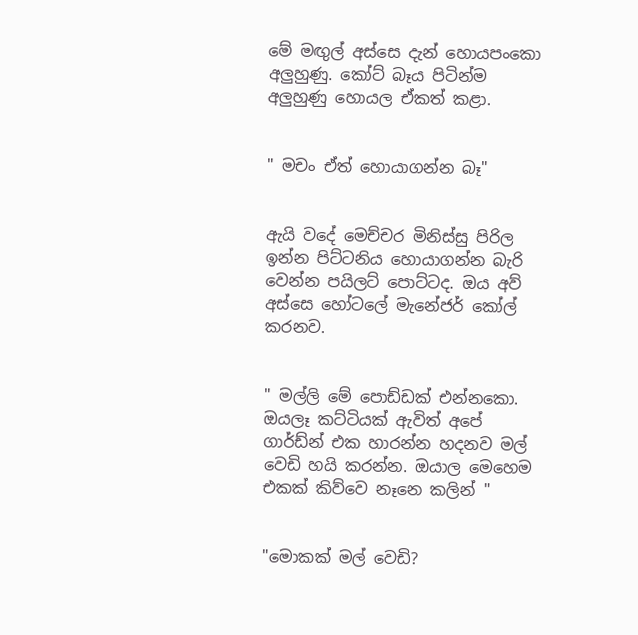මේ මඟුල් අස්සෙ දැන් හොයපංකො අලුහුණු. කෝට් බෑය පිටින්ම අලුහුණු හොයල ඒකත් කළා.


" මචං ඒත් හොයාගන්න බෑ"


ඇයි වදේ මෙච්චර මිනිස්සු පිරිල ඉන්න පිට්ටනිය හොයාගන්න බැරි වෙන්න පයිලට් පොට්ටද. ඔය අව් අස්සෙ හෝටලේ මැනේජර් කෝල් කරනව.


" මල්ලි මේ පොඩ්ඩක් එන්නකො. ඔයලෑ කට්ටියක් ඇවිත් අපේ ගාර්ඩ්න් එක හාරන්න හදනව මල් වෙඩි හයි කරන්න. ඔයාල මෙහෙම එකක් කිව්වෙ නෑනෙ කලින් "


"මොකක් මල් වෙඩි?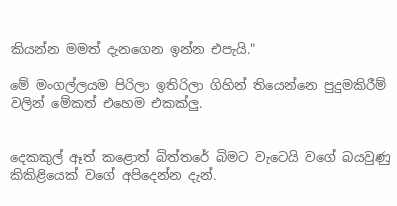කියන්න මමත් දැනගෙන ඉන්න එපැයි."

මේ මංගල්ලයම පිරිලා ඉතිරිලා ගිහින් තියෙන්නෙ පුදුමකිරීම් වලින් මේකත් එහෙම එකක්ලු.


දෙකකුල් ඈත් කළොත් බිත්තරේ බිමට වැටෙයි වගේ බයවුණු කිකිළියෙක් වගේ අපිදෙන්න දැන්.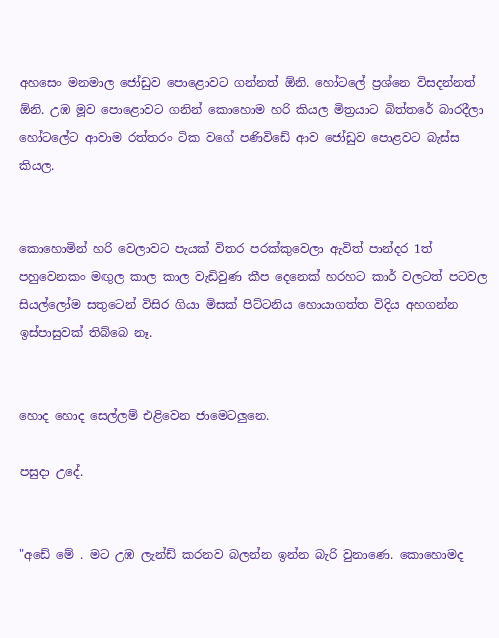අහසෙං මනමාල ජෝඩුව පොළොවට ගන්නත් ඕනි. හෝටලේ ප්‍රශ්නෙ විසදන්නත් ඕනි. උඹ මූව පොළොවට ගනින් කොහොම හරි කියල මිත්‍රයාට බිත්තරේ බාරදීලා හෝටලේට ආවාම රත්තරං ටික වගේ පණිවිඩේ ආව ජෝඩුව පොළවට බැස්ස කියල.


කොහොමින් හරි වෙලාවට පැයක් විතර පරක්කුවෙලා ඇවිත් පාන්දර 1ත් පහුවෙනකං මඟුල කාල කාල වැඩිවුණ කීප දෙනෙක් හරහට කාර් වලටත් පටවල සියල්ලෝම සතුටෙන් විසිර ගියා මිසක් පිට්ටනිය හොයාගත්ත විදිය අහගන්න ඉස්පාසුවක් තිබ්බෙ නෑ.


හොද හොද සෙල්ලම් එළිවෙන ජාමෙටලුනෙ.

පසුදා උදේ.


"අඩේ මේ . මට උඹ ලැන්ඩ් කරනව බලන්න ඉන්න බැරි වුනාණෙ. කොහොමද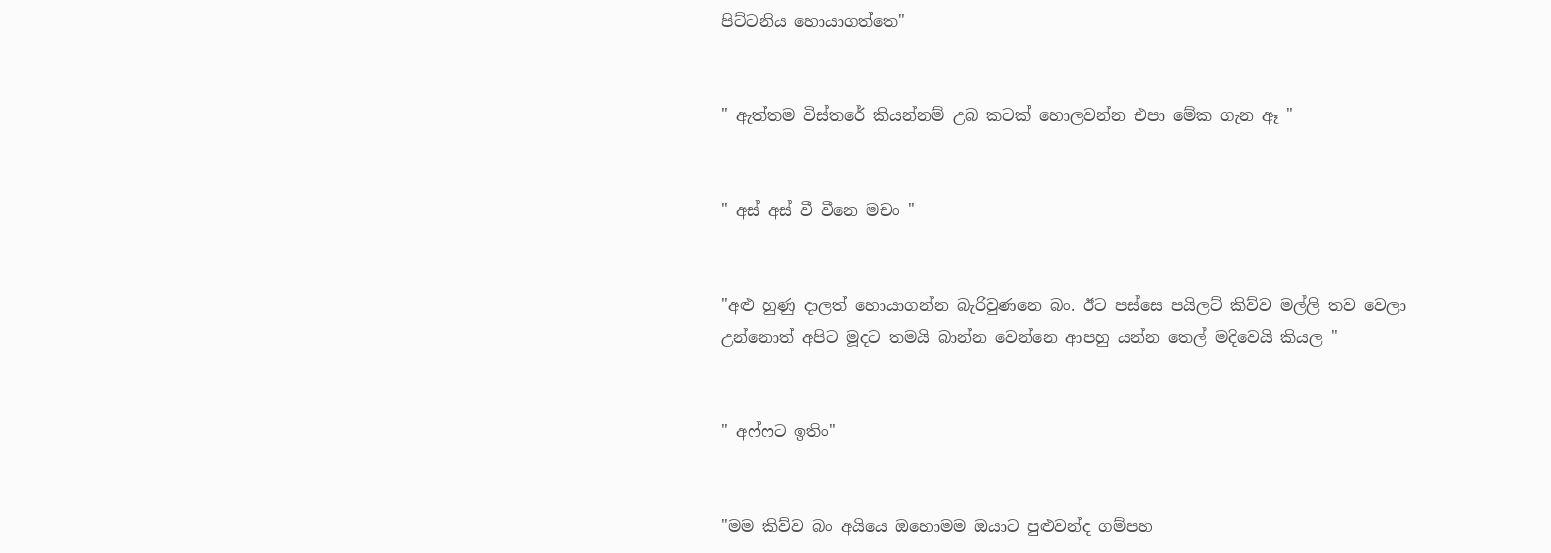පිට්ටනිය හොයාගත්තෙ"


" ඇත්තම විස්තරේ කියන්නම් උබ කටක් හොලවන්න එපා මේක ගැන ඈ "


" අස් අස් වී වීනෙ මචං "


"අළු හුණු දාලත් හොයාගන්න බැරිවුණනෙ බං. ඊට පස්සෙ පයිලට් කිව්ව මල්ලි තව වෙලා උන්නොත් අපිට මූදට තමයි බාන්න වෙන්නෙ ආපහු යන්න තෙල් මදිවෙයි කියල "


" අෆ්ෆට ඉතිං"


"මම කිව්ව බං අයියෙ ඔහොමම ඔයාට පුළුවන්ද ගම්පහ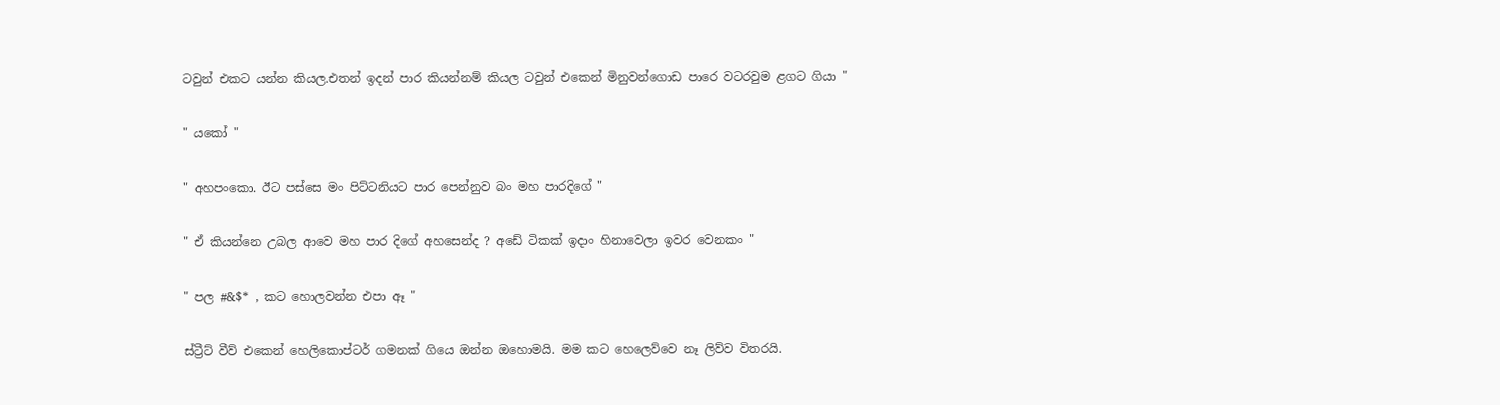ටවුන් එකට යන්න කියල.එතන් ඉදන් පාර කියන්නම් කියල ටවුන් එකෙන් මිනුවන්ගොඩ පාරෙ වටරවුම ළගට ගියා "


" යකෝ "


" අහපංකො. ඊට පස්සෙ මං පිට්ටනියට පාර පෙන්නුව බං මහ පාරදිගේ "


" ඒ කියන්නෙ උබල ආවෙ මහ පාර දිගේ අහසෙන්ද ? අඩේ ටිකක් ඉදාං හිනාවෙලා ඉවර වෙනකං "


" පල #&$* , කට හොලවන්න එපා ඈ "


ස්ට්‍රීට් වීව් එකෙන් හෙලිකොප්ටර් ගමනක් ගියෙ ඔන්න ඔහොමයි. මම කට හෙලෙව්වෙ නෑ ලිව්ව විතරයි.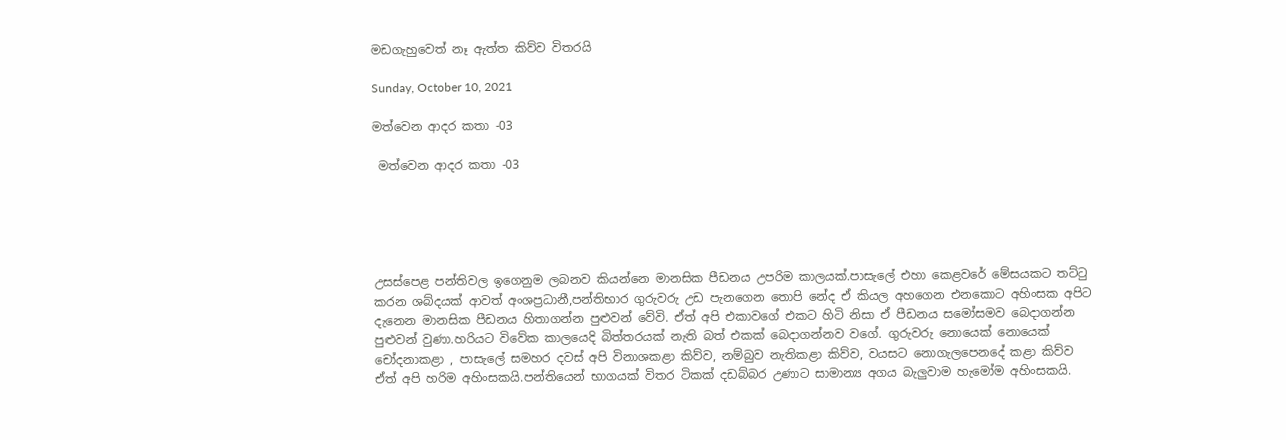මඩගැහුවෙත් නෑ ඇත්ත කිව්ව විතරයි

Sunday, October 10, 2021

මත්වෙන ආදර කතා -03

 මත්වෙන ආදර කතා -03





උසස්පෙළ පන්තිවල ඉගෙනුම ලබනව කියන්නෙ මානසික පීඩනය උපරිම කාලයක්.පාසැලේ එහා කෙළවරේ මේසයකට තට්ටු කරන ශබ්දයක් ආවත් අංශප්‍රධානී,පන්තිභාර ගුරුවරු උඩ පැනගෙන තොපි නේද ඒ කියල අහගෙන එනකොට අහිංසක අපිට දැනෙන මානසික පීඩනය හිතාගන්න පුළුවන් වේවි. ඒත් අපි එකාවගේ එකට හිටි නිසා ඒ පීඩනය සමෝසමව බෙදාගන්න පුළුවන් වුණා.හරියට විවේක කාලයෙදි බිත්තරයක් නැති බත් එකක් බෙදාගන්නව වගේ. ගුරුවරු නොයෙක් නොයෙක් චෝදනාකළා , පාසැලේ සමහර දවස් අපි විනාශකළා කිව්ව, නම්බුව නැතිකළා කිව්ව, වයසට නොගැලපෙනදේ කළා කිව්ව ඒත් අපි හරිම අහිංසකයි.පන්තියෙන් භාගයක් විතර ටිකක් දඩබ්බර උණාට සාමාන්‍ය අගය බැලුවාම හැමෝම අහිංසකයි.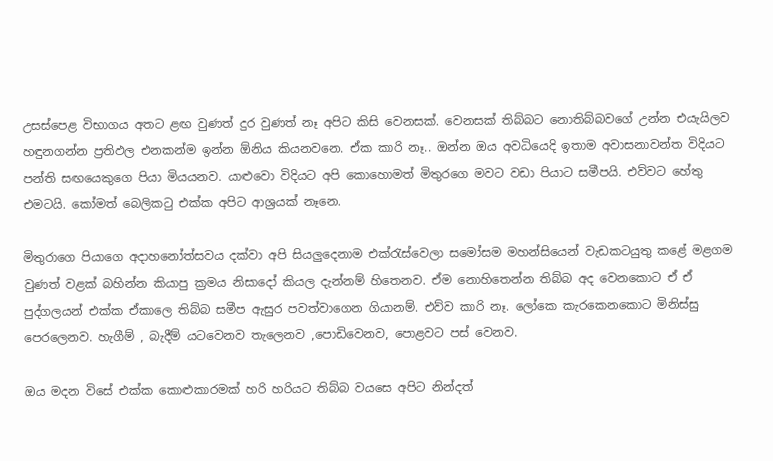උසස්පෙළ විභාගය අතට ළඟ වුණත් දුර වුණත් නෑ අපිට කිසි වෙනසක්. වෙනසක් තිබ්බට නොතිබ්බවගේ උන්න එයැයිලව හඳුනගන්න ප්‍රතිඵල එනකන්ම ඉන්න ඕනිය කියනවනෙ. ඒක කාරි නෑ.. ඔන්න ඔය අවධියෙදි ඉතාම අවාසනාවන්ත විදියට පන්ති සඟයෙකුගෙ පියා මියයනව. යාළුවො විදියට අපි කොහොමත් මිතුරගෙ මවට වඩා පියාට සමීපයි. එව්වට හේතු එමටයි. කෝමත් බෙලිකටු එක්ක අපිට ආශ්‍රයක් නෑනෙ.

මිතුරාගෙ පියාගෙ අදාහනෝත්සවය දක්වා අපි සියලුදෙනාම එක්රැස්වෙලා සමෝසම මහන්සියෙන් වැඩකටයුතු කළේ මළගම වුණත් වළක් බහින්න කියාපු ක්‍රමය නිසාදෝ කියල දැන්නම් හිතෙනව. ඒම නොහිතෙන්න තිබ්බ අද වෙනකොට ඒ ඒ පුද්ගලයන් එක්ක ඒකාලෙ තිබ්බ සමීප ඇසුර පවත්වාගෙන ගියානම්. එව්ව කාරි නෑ. ලෝකෙ කැරකෙනකොට මිනිස්සු පෙරලෙනව. හැගීම් , බැදීම් යටවෙනව තැලෙනව ,පොඩිවෙනව, පොළවට පස් වෙනව.

ඔය මදන විසේ එක්ක කොළුකාරමක් හරි හරියට තිබ්බ වයසෙ අපිට නින්දත්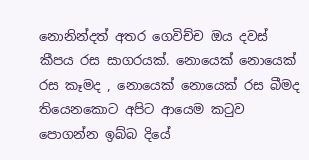නොනින්දත් අතර ගෙවිච්ච ඔය දවස් කීපය රස සාගරයක්. නොයෙක් නොයෙක් රස කෑමද , නොයෙක් නොයෙක් රස බීමද තියෙනකොට අපිට ආයෙම කටුව පොගන්න ඉබ්බ දියේ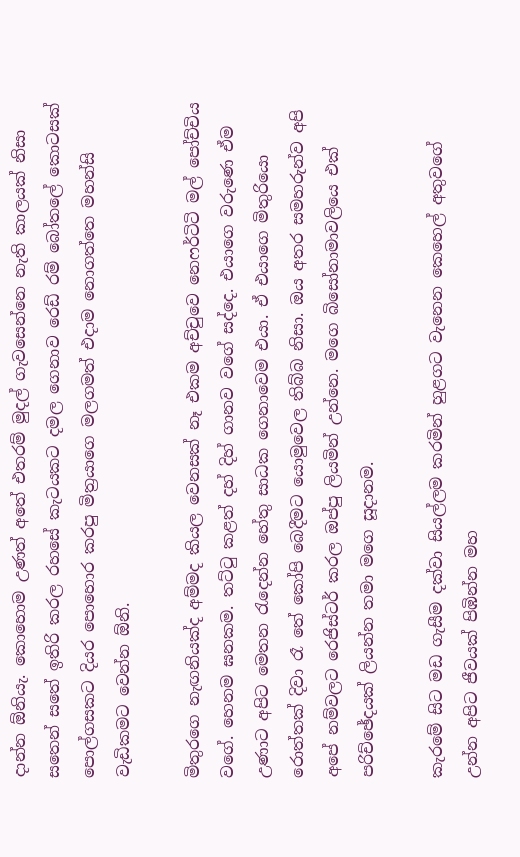දාන්න ඕනියැ. කොහොම උණත් අතේ එතරම් මුදල් ගැවසෙන්නෙ නැති කාලයක් නිසා සතෙන් සතේ ඉතිරි කරල රහසේ කැටයකට දමල ගෙනාව රෙඩ්‍ රම් බෝතලේ කොටසක් පොල්ගසකට දියර පොහොර කරපු මිත්‍රයාගෙ මලගමත් එදාම නොගත්තෙ මහන්සි වැඩිකමට වෙන්න ඕනි.

මිතුරගෙ නැඟනියක්ද අම්මද කියල වෙනසක් නෑ එකම අච්චුවෙ නෙෆර්ටිටි මල් පෝච්චිය වගේ. හෙනම ඝනකම. තට්ටු කළත් දහ් දිහ් ගානව වගේ සද්දෙ. එයාගෙ වරුණෙ ඒම උණාට අපිට මෙතන රැදෙන්න හේතු සාධක ගෙනාවෙම එයා. ඒ එයාගෙ මිතුරියො රොත්තක් දිවා රෑ තේ කෝපි බෙදීමට යොමුවෙල තිබ්බ නිසා. ඔය අතර සමහරුන්ව අපි අපේ නම්වලට රෙජිස්ටර් කරල ඔප්පු ලියමින් උන්නෙ. මගෙ බිසෝනාමාවලියෙ එක් පරිච්ඡේදයක් ලියන්න තමා මගෙ සූදානම.

කැරමේ සිට මඩ ගැසීම දක්වා සියල්ලම කරමින් හුළගට වැනෙන කෙහෙල් අතුවගේ උන්න අපිට ජීවයක් පිඹින්න මහ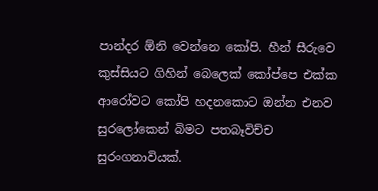පාන්දර ඕනි වෙන්නෙ කෝපි. හීන් සීරුවෙ කුස්සියට ගිහින් බෙලෙක් කෝප්පෙ එක්ක ආරෝවට කෝපි හදනකොට ඔන්න එනව සුරලෝකෙන් බිමට පතබෑවිච්ච සුරංගනාවියක්.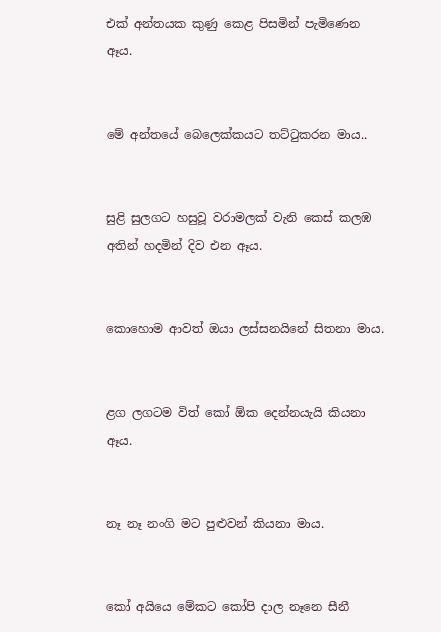එක් අන්තයක කුණු කෙළ පිසමින් පැමිණෙන ඈය.


මේ අන්තයේ බෙලෙක්කයට තට්ටුකරන මාය..


සුළි සුලගට හසුවූ වරාමලක් වැනි කෙස් කලඹ අතින් හදමින් දිව එන ඈය.


කොහොම ආවත් ඔයා ලස්සනයිනේ සිතනා මාය.


ළග ලගටම විත් කෝ ඕක දෙන්නයැයි කියනා ඈය.


නෑ නෑ නංගි මට පුළුවන් කියනා මාය.


කෝ අයියෙ මේකට කෝපි දාල නෑනෙ සීනී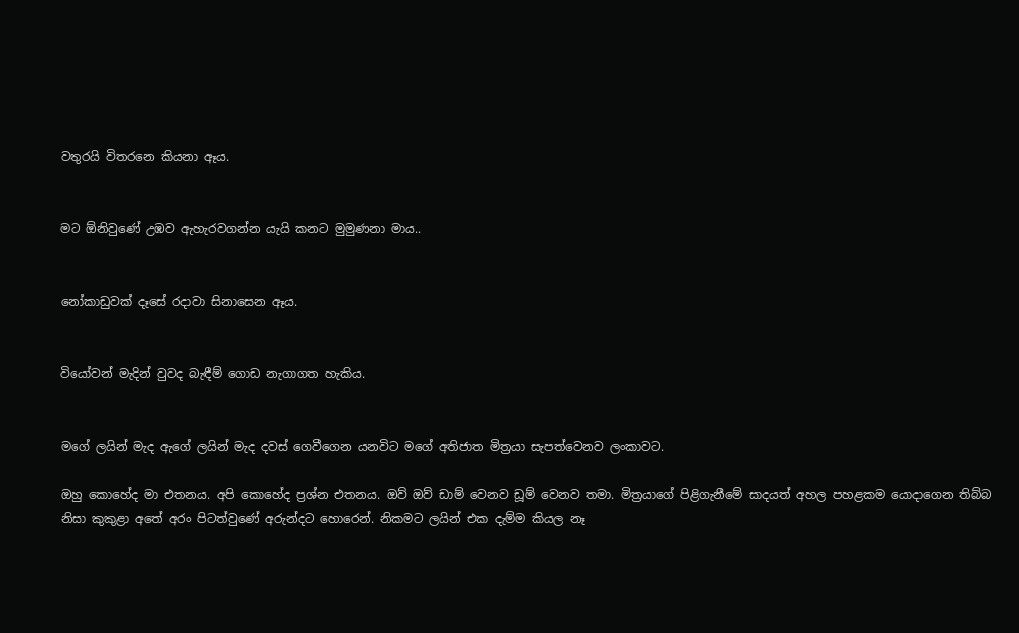වතුරයි විතරනෙ කියනා ඈය.


මට ඕනිවුණේ උඹව ඇහැරවගන්න යැයි කනට මුමුණනා මාය..


නෝකාඩුවක් දෑසේ රදාවා සිනාසෙන ඈය.


වියෝවන් මැදින් වුවද බැඳීම් ගොඩ නැගාගත හැකිය.


මගේ ලයින් මැද ඇගේ ලයින් මැද දවස් ගෙවීගෙන යනවිට මගේ අතිජාත මිත්‍රයා සැපත්වෙනව ලංකාවට.

ඔහු කොහේද මා එතනය. අපි කොහේද ප්‍රශ්න එතනය. ඔව් ඔව් ඩාම් වෙනව ඩූම් වෙනව තමා. මිත්‍රයාගේ පිළිගැනීමේ සාදයත් අහල පහළකම යොදාගෙන තිබ්බ නිසා කුකුළා අතේ අරං පිටත්වුණේ අරුන්දට හොරෙන්. නිකමට ලයින් එක දැම්ම කියල නෑ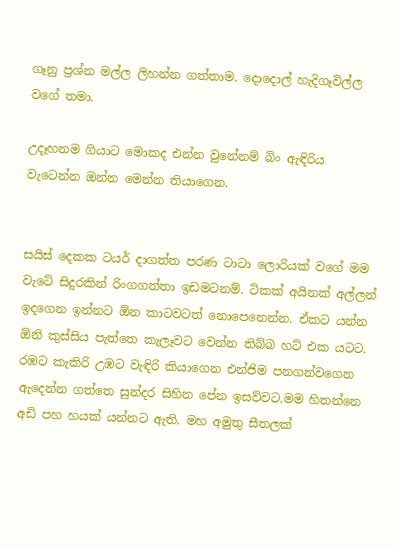ගෑනු ප්‍රශ්න මල්ල ලිහන්න ගත්තාම. දොදොල් හැදිගෑවිල්ල වගේ තමා.

උදෑහනම ගියාට මොකද එන්න වුනේනම් බිං ඇඳිරිය වැටෙන්න ඔන්න මෙන්න තියාගෙන.


සයිස් දෙකක ටයර් දාගත්ත පරණ ටාටා ලොරියක් වගේ මම වැටේ සිදුරකින් රිංගගත්තා ඉඩමටනම්. ටිකක් අයිනක් අල්ලන් ඉදගෙන ඉන්නට ඕන කාටවටත් නොපෙනෙන්න. ඒකට යන්න ඕනි කුස්සිය පැත්තෙ කැලෑවට වෙන්න තිබ්බ හට් එක යටට. රඹට කැකිරි උඹට වැඳිරි කියාගෙන එන්ජිම පනගන්වගෙන ඇදෙන්න ගත්තෙ සුන්දර සිහින පේන ඉසව්වට.මම හිතන්නෙ අඩි පහ හයක් යන්නට ඇති. මහ අමුතු සීතලක්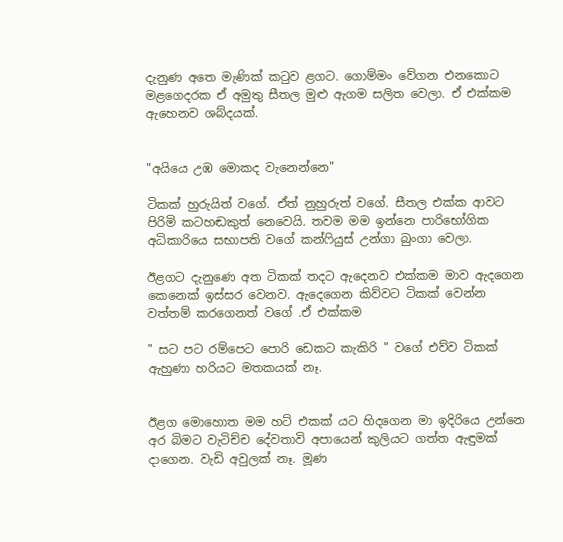දැනුණ අතෙ මැණික් කටුව ළගට. ගොම්මං වේගන එනකොට මළගෙදරක ඒ අමුතු සීතල මුළු ඇගම සලිත වෙලා. ඒ එක්කම ඇහෙනව ශබ්දයක්.


"අයියෙ උඹ මොකද වැනෙන්නෙ"

ටිකක් හුරුයිත් වගේ. ඒත් නුහුරුත් වගේ. සීතල එක්ක ආවට පිරිමි කටහඬකුත් නෙවෙයි. තවම මම ඉන්නෙ පාරිභෝගික අධිකාරියෙ සභාපති වගේ කන්ෆියුස් උන්ගා බුංගා වෙලා.

ඊළගට දැනුණෙ අත ටිකක් තදට ඇදෙනව එක්කම මාව ඇදගෙන කෙනෙක් ඉස්සර වෙනව. ඇදෙගෙන කිව්වට ටිකක් වෙන්න වත්තම් කරගෙනත් වගේ .ඒ එක්කම

" සට පට රම්පෙට පොරි ඩෙකට කැකිරි " වගේ එව්ව ටිකක් ඇහුණා හරියට මතකයක් නෑ.


ඊළග මොහොත මම හට් එකක් යට හිදගෙන මා ඉදිරියෙ උන්නෙ අර බිමට වැටිච්ච දේවතාවි අපායෙන් කුලියට ගත්ත ඇඳුමක් දාගෙන. වැඩි අවුලක් නෑ. මූණ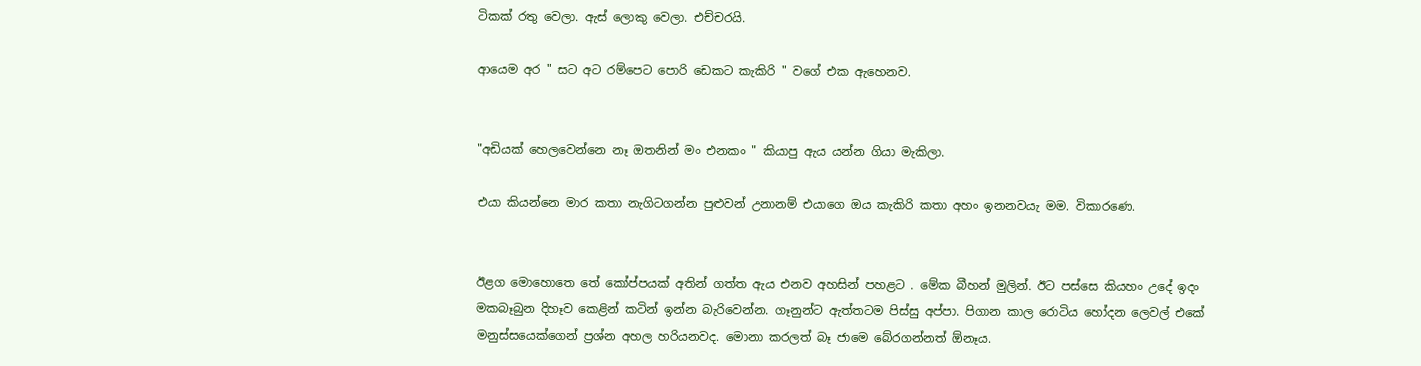ටිකක් රතු වෙලා. ඇස් ලොකු වෙලා. එච්චරයි.

ආයෙම අර " සට අට රම්පෙට පොරි ඩෙකට කැකිරි " වගේ එක ඇහෙනව.


"අඩියක් හෙලවෙන්නෙ නෑ ඔතනින් මං එනකං " කියාපු ඇය යන්න ගියා මැකිලා.

එයා කියන්නෙ මාර කතා නැගිටගන්න පුළුවන් උනානම් එයාගෙ ඔය කැකිරි කතා අහං ඉනනවයැ මම. විකාරණෙ.


ඊළග මොහොතෙ තේ කෝප්පයක් අතින් ගත්ත ඇය එනව අහසින් පහළට . මේක බීහන් මුලින්. ඊට පස්සෙ කියහං උදේ ඉදං මකබෑබුන දිහෑව කෙළින් කටින් ඉන්න බැරිවෙන්න. ගෑනුන්ට ඇත්තටම පිස්සු අප්පා. පිගාන කාල රොටිය හෝදන ලෙවල් එකේ මනුස්සයෙක්ගෙන් ප්‍රශ්න අහල හරියනවද. මොනා කරලත් බෑ ජාමෙ බේරගන්නත් ඕනෑය.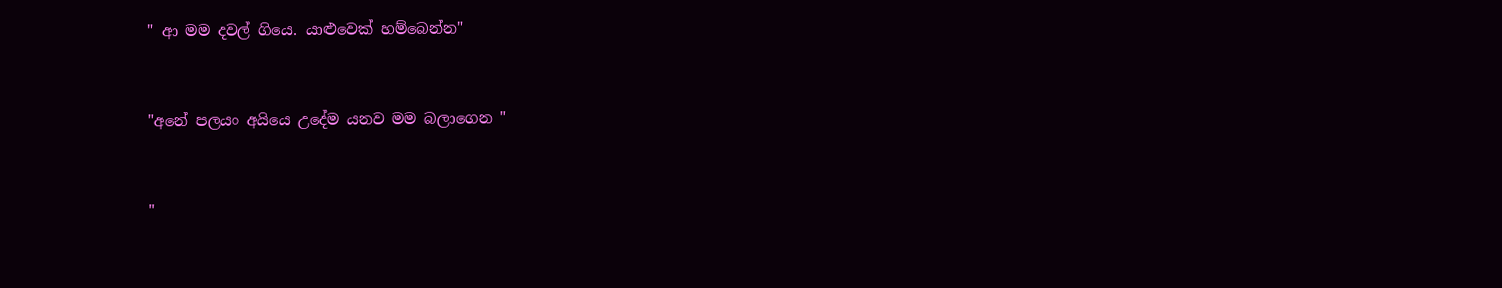" ආ මම දවල් ගියෙ. යාළුවෙක් හම්බෙන්න"


"අනේ පලයං අයියෙ උදේම යනව මම බලාගෙන "


"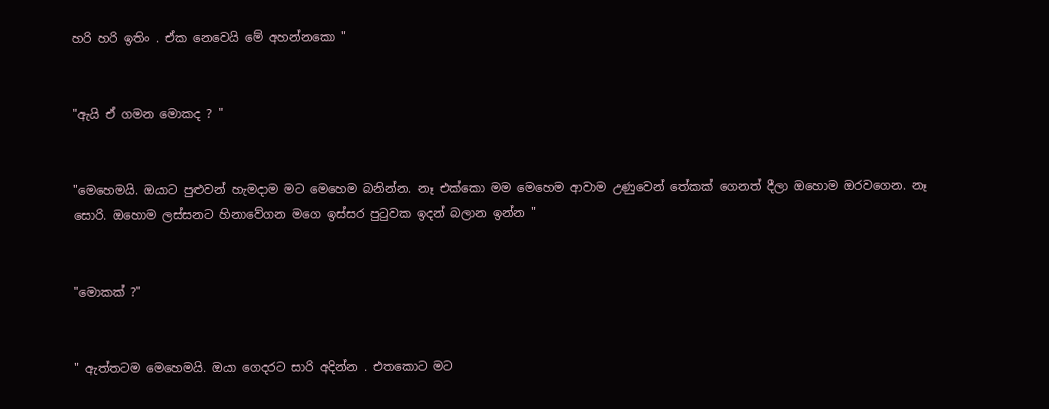හරි හරි ඉතිං . ඒක නෙවෙයි මේ අහන්නකො "


"ඇයි ඒ ගමන මොකද ? "


"මෙහෙමයි. ඔයාට පුළුවන් හැමදාම මට මෙහෙම බනින්න. නෑ එක්කො මම මෙහෙම ආවාම උණුවෙන් තේකක් ගෙනත් දීලා ඔහොම ඔරවගෙන. නෑ සොරි. ඔහොම ලස්සනට හිනාවේගන මගෙ ඉස්සර පුටුවක ඉදන් බලාන ඉන්න "


"මොකක් ?"


" ඇත්තටම මෙහෙමයි. ඔයා ගෙදරට සාරි අදින්න . එතකොට මට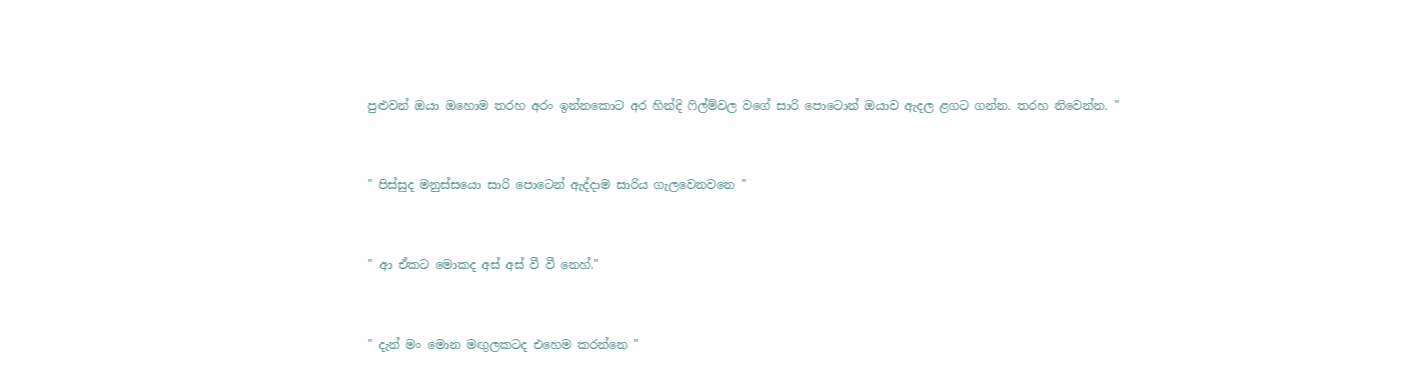පුළුවන් ඔයා ඔහොම තරහ අරං ඉන්නකොට අර හින්දි ෆිල්ම්වල වගේ සාරි පොටොන් ඔයාව ඇදල ළගට ගන්න. තරහ නිවෙන්න. "


" පිස්සුද මනුස්සයො සාරි පොටෙන් ඇද්දාම සාරිය ගැලවෙනවනෙ "


" ආ ඒකට මොකද අස් අස් වී වී නෙහ්."


" දැන් මං මොන මඟුලකටද එහෙම කරන්නෙ "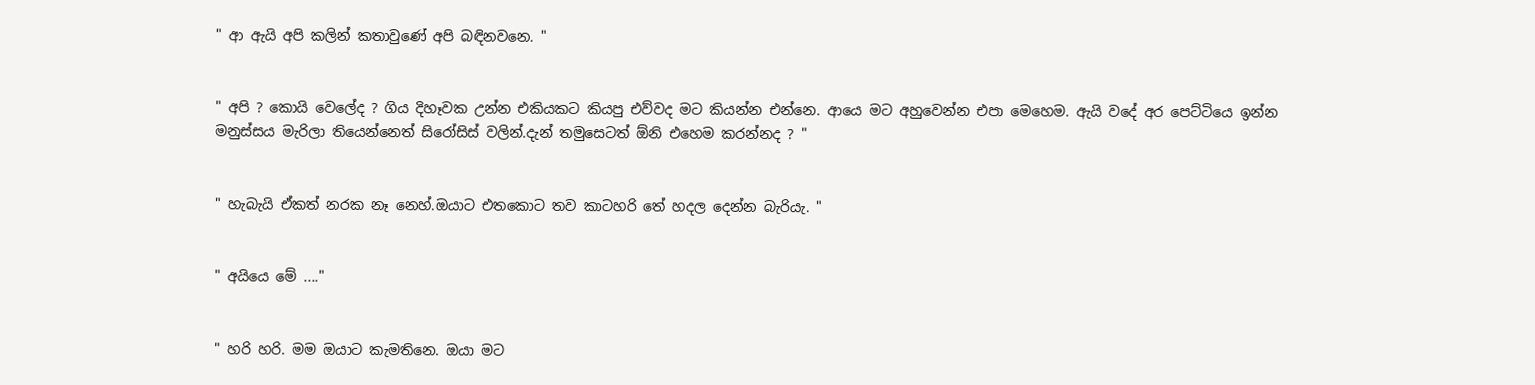" ආ ඇයි අපි කලින් කතාවුණේ අපි බඳිනවනෙ. "


" අපි ? කොයි වෙලේද ? ගිය දිහෑවක උන්න එකියකට කියපු එව්වද මට කියන්න එන්නෙ. ආයෙ මට අහුවෙන්න එපා මෙහෙම. ඇයි වදේ අර පෙට්ටියෙ ඉන්න මනුස්සය මැරිලා තියෙන්නෙත් සිරෝසිස් වලින්.දැන් තමුසෙටත් ඕනි එහෙම කරන්නද ? "


" හැබැයි ඒකත් නරක නෑ නෙහ්.ඔයාට එතකොට තව කාටහරි තේ හදල දෙන්න බැරියැ. "


" අයියෙ මේ ...."


" හරි හරි. මම ඔයාට කැමතිනෙ. ඔයා මට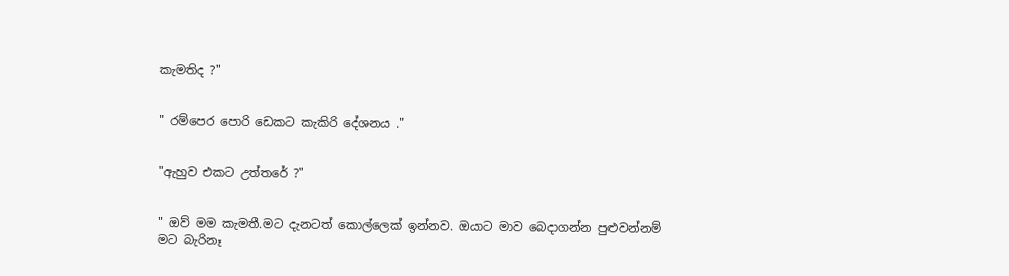කැමතිද ?"


" රම්පෙර පොරි ඩෙකට කැකිරි දේශනය ."


"ඇහුව එකට උත්තරේ ?"


" ඔව් මම කැමතී.මට දැනටත් කොල්ලෙක් ඉන්නව. ඔයාට මාව බෙදාගන්න පුළුවන්නම් මට බැරිනෑ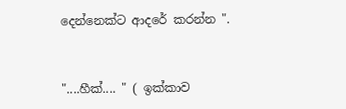දෙන්නෙක්ට ආදරේ කරන්න ".


"....හීක්.... " ( ඉක්කාව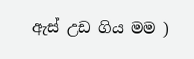ඇස් උඩ ගිය මම )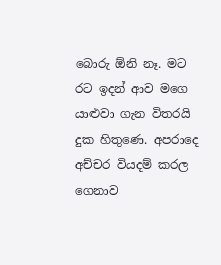බොරු ඕනි නෑ. මට රට ඉදන් ආව මගෙ යාළුවා ගැන විතරයි දුක හිතුණෙ. අපරාදෙ අච්චර වියදම් කරල ගෙනාව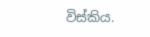විස්කිය.